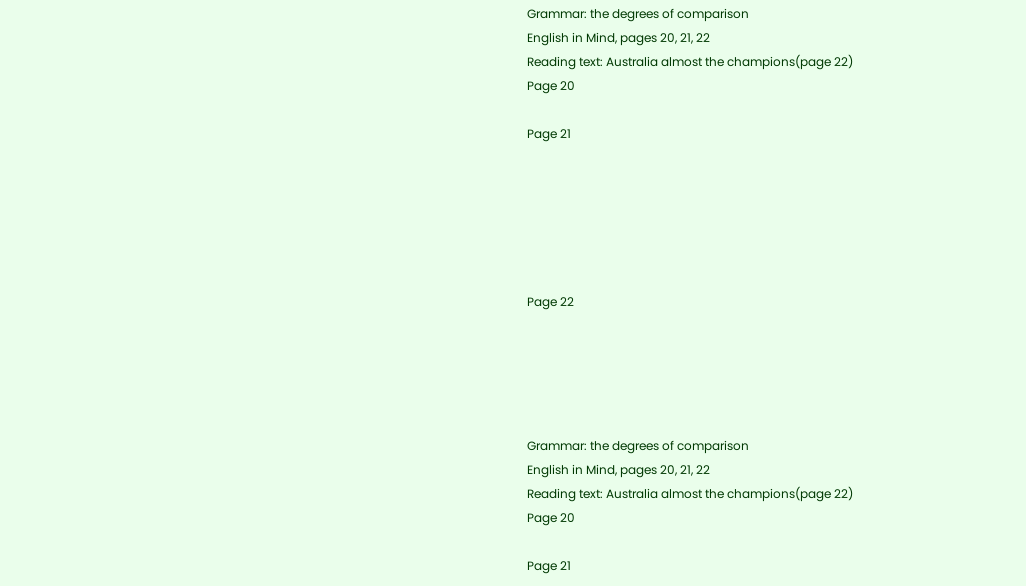Grammar: the degrees of comparison
English in Mind, pages 20, 21, 22
Reading text: Australia almost the champions(page 22)
Page 20

Page 21






Page 22





Grammar: the degrees of comparison
English in Mind, pages 20, 21, 22
Reading text: Australia almost the champions(page 22)
Page 20

Page 21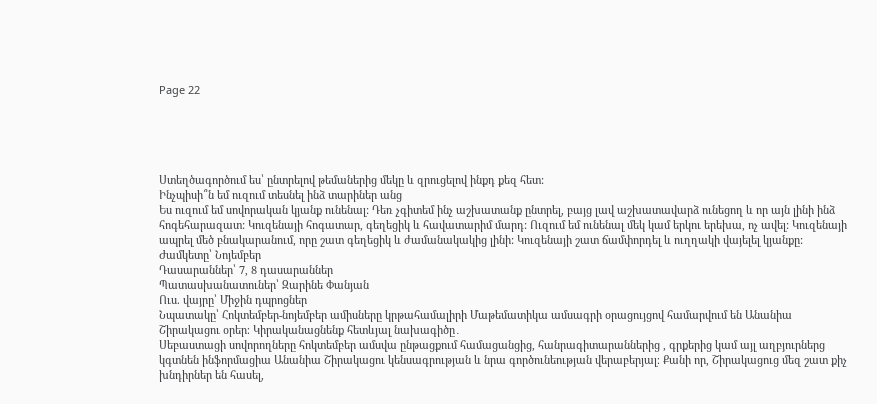Page 22





Ստեղծագործում ես՝ ընտրելով թեմաներից մեկը և զրուցելով ինքդ քեզ հետ:
Ինչպիսի՞ն եմ ուզում տեսնել ինձ տարիներ անց
Ես ուզում եմ սովորական կյանք ունենալ: Դեռ չգիտեմ ինչ աշխատանք ընտրել, բայց լավ աշխատավարձ ունեցող և որ այն լինի ինձ հոգեհարազատ: Կուզենայի հոգատար, գեղեցիկ և հավատարիմ մարդ: Ուզում եմ ունենալ մեկ կամ երկու երեխա, ոչ ավել: Կուզենայի ապրել մեծ բնակարանում, որը շատ գեղեցիկ և ժամանակակից լինի: Կուզենայի շատ ճամփորդել և ուղղակի վայելել կյանքը:
Ժամկետը՝ Նոյեմբեր
Դասարաններ՝ 7, 8 դասարաններ
Պատասխանատուներ՝ Զարինե Փանյան
Ուս. վայրը՝ Միջին դպրոցներ
Նպատակը՝ Հոկտեմբեր-նոյեմբեր ամիսները կրթահամալիրի Մաթեմատիկա ամսագրի օրացույցով համարվում են Անանիա Շիրակացու օրեր։ Կիրականացնենք հետևյալ նախագիծը․
Սեբաստացի սովորողները հոկտեմբեր ամսվա ընթացքում համացանցից, հանրագիտարաններից , գրքերից կամ այլ աղբյուրներց կգտնեն ինֆորմացիա Անանիա Շիրակացու կենսագրության և նրա գործունեության վերաբերյալ։ Քանի որ, Շիրակացուց մեզ շատ քիչ խնդիրներ են հասել,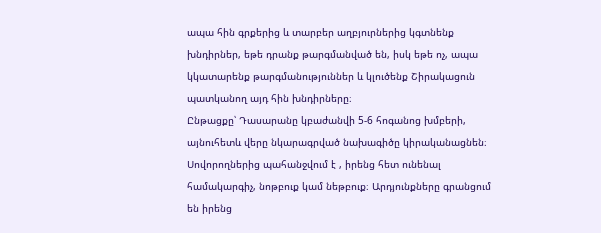ապա հին գրքերից և տարբեր աղբյուրներից կգտնենք խնդիրներ, եթե դրանք թարգմանված են, իսկ եթե ոչ, ապա կկատարենք թարգմանություններ և կլուծենք Շիրակացուն պատկանող այդ հին խնդիրները։
Ընթացքը՝ Դասարանը կբաժանվի 5-6 հոգանոց խմբերի, այնուհետև վերը նկարագրված նախագիծը կիրականացնեն։ Սովորողներից պահանջվում է , իրենց հետ ունենալ համակարգիչ, նոթբուք կամ նեթբուք։ Արդյունքները գրանցում են իրենց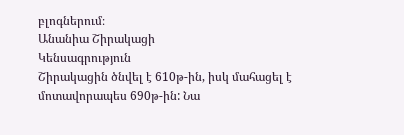բլոգներում։
Անանիա Շիրակացի
Կենսագրություն
Շիրակացին ծնվել է 610թ-ին, իսկ մահացել է մոտավորապես 690թ-ին: Նա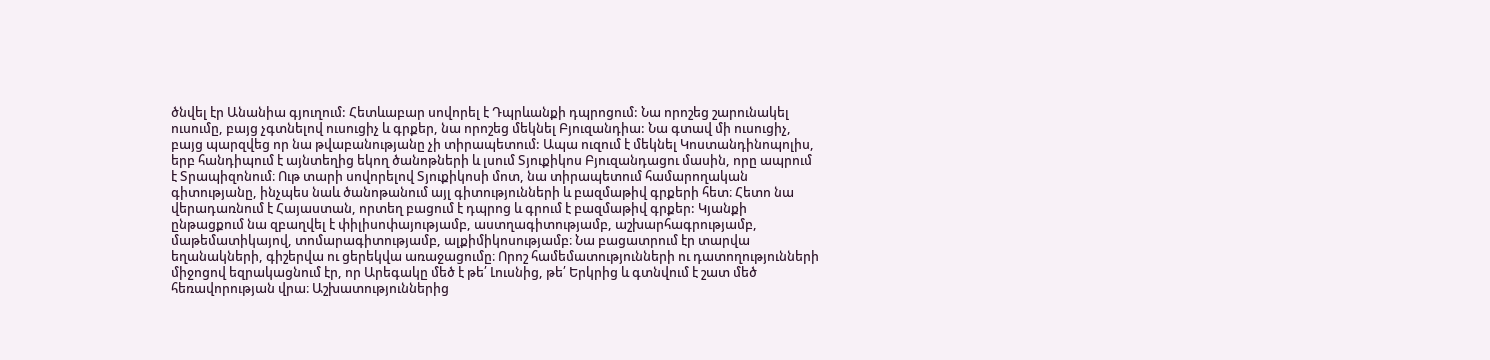ծնվել էր Անանիա գյուղում: Հետևաբար սովորել է Դպրևանքի դպրոցում: Նա որոշեց շարունակել ուսումը, բայց չգտնելով ուսուցիչ և գրքեր, նա որոշեց մեկնել Բյուզանդիա: Նա գտավ մի ուսուցիչ, բայց պարզվեց որ նա թվաբանությանը չի տիրապետում: Ապա ուզում է մեկնել Կոստանդինոպոլիս, երբ հանդիպում է այնտեղից եկող ծանոթների և լսում Տյուքիկոս Բյուզանդացու մասին, որը ապրում է Տրապիզոնում։ Ութ տարի սովորելով Տյուքիկոսի մոտ, նա տիրապետում համարողական գիտությանը, ինչպես նաև ծանոթանում այլ գիտությունների և բազմաթիվ գրքերի հետ։ Հետո նա վերադառնում է Հայաստան, որտեղ բացում է դպրոց և գրում է բազմաթիվ գրքեր: Կյանքի ընթացքում նա զբաղվել է փիլիսոփայությամբ, աստղագիտությամբ, աշխարհագրությամբ, մաթեմատիկայով, տոմարագիտությամբ, ալքիմիկոսությամբ։ Նա բացատրում էր տարվա եղանակների, գիշերվա ու ցերեկվա առաջացումը։ Որոշ համեմատությունների ու դատողությունների միջոցով եզրակացնում էր, որ Արեգակը մեծ է թե՛ Լուսնից, թե՛ Երկրից և գտնվում է շատ մեծ հեռավորության վրա։ Աշխատություններից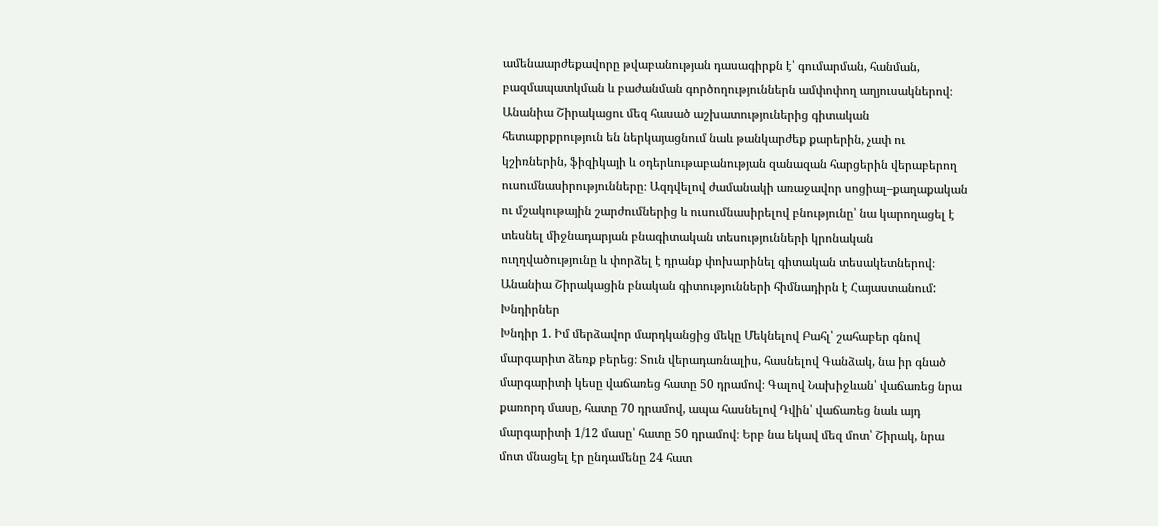ամենաարժեքավորը թվաբանության դասագիրքն է՝ գումարման, հանման, բազմապատկման և բաժանման գործողություններն ամփոփող աղյուսակներով։ Անանիա Շիրակացու մեզ հասած աշխատություներից գիտական հետաքրքրություն են ներկայացնում նաև թանկարժեք քարերին, չափ ու կշիռներին, ֆիզիկայի և օդերևութաբանության զանազան հարցերին վերաբերող ուսումնասիրությունները։ Ազդվելով ժամանակի առաջավոր սոցիալ–քաղաքական ու մշակութային շարժումներից և ուսումնասիրելով բնությունը՝ նա կարողացել է տեսնել միջնադարյան բնագիտական տեսությունների կրոնական ուղղվածությունը և փորձել է դրանք փոխարինել գիտական տեսակետներով։ Անանիա Շիրակացին բնական գիտությունների հիմնադիրն է Հայաստանում:
Խնդիրներ
Խնդիր 1. Իմ մերձավոր մարդկանցից մեկը Մեկնելով Բահլ՝ շահաբեր գնով մարգարիտ ձեռք բերեց։ Տուն վերադառնալիս, հասնելով Գանձակ, նա իր գնած մարգարիտի կեսը վաճառեց հատը 50 դրամով։ Գալով Նախիջևան՝ վաճառեց նրա քառորդ մասը, հատը 70 դրամով, ապա հասնելով Դվին՝ վաճառեց նաև այդ մարգարիտի 1/12 մասը՝ հատը 50 դրամով։ Երբ նա եկավ մեզ մոտ՝ Շիրակ, նրա մոտ մնացել էր ընդամենը 24 հատ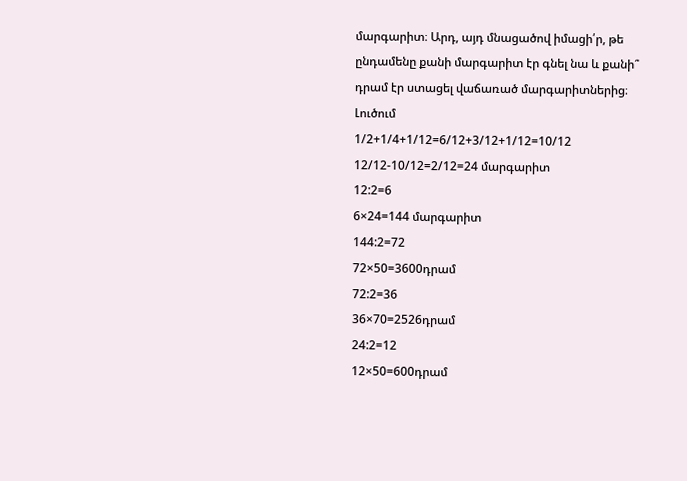մարգարիտ։ Արդ, այդ մնացածով իմացի՛ր, թե ընդամենը քանի մարգարիտ էր գնել նա և քանի՞ դրամ էր ստացել վաճառած մարգարիտներից։
Լուծում
1/2+1/4+1/12=6/12+3/12+1/12=10/12
12/12-10/12=2/12=24 մարգարիտ
12:2=6
6×24=144 մարգարիտ
144:2=72
72×50=3600դրամ
72:2=36
36×70=2526դրամ
24:2=12
12×50=600դրամ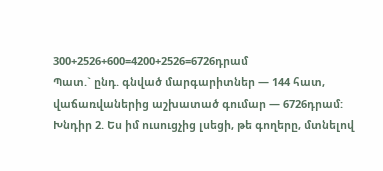300+2526+600=4200+2526=6726դրամ
Պատ.` ընդ. գնված մարգարիտներ — 144 հատ, վաճառվաներից աշխատած գումար — 6726դրամ:
Խնդիր 2. Ես իմ ուսուցչից լսեցի, թե գողերը, մտնելով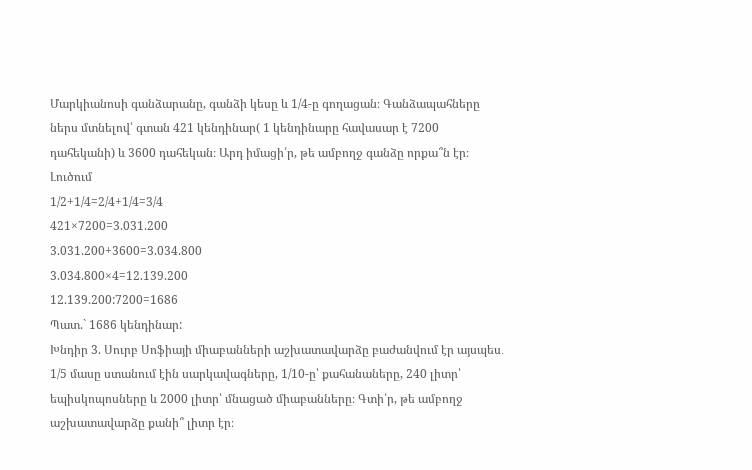Մարկիանոսի գանձարանը, գանձի կեսը և 1/4-ը գողացան։ Գանձապահները ներս մտնելով՝ գտան 421 կենդինար( 1 կենդինարը հավասար է 7200 դահեկանի) և 3600 դահեկան։ Արդ իմացի՛ր, թե ամբողջ գանձը որքա՞ն էր։
Լուծում
1/2+1/4=2/4+1/4=3/4
421×7200=3.031.200
3.031.200+3600=3.034.800
3.034.800×4=12.139.200
12.139.200:7200=1686
Պատ.` 1686 կենդինար:
Խնդիր 3. Սուրբ Սոֆիայի միաբանների աշխատավարձը բաժանվում էր այսպես․ 1/5 մասը ստանում էին սարկավագները, 1/10-ը՝ քահանաները, 240 լիտր՝ եպիսկոպոսները և 2000 լիտր՝ մնացած միաբանները։ Գտի՛ր, թե ամբողջ աշխատավարձը քանի՞ լիտր էր։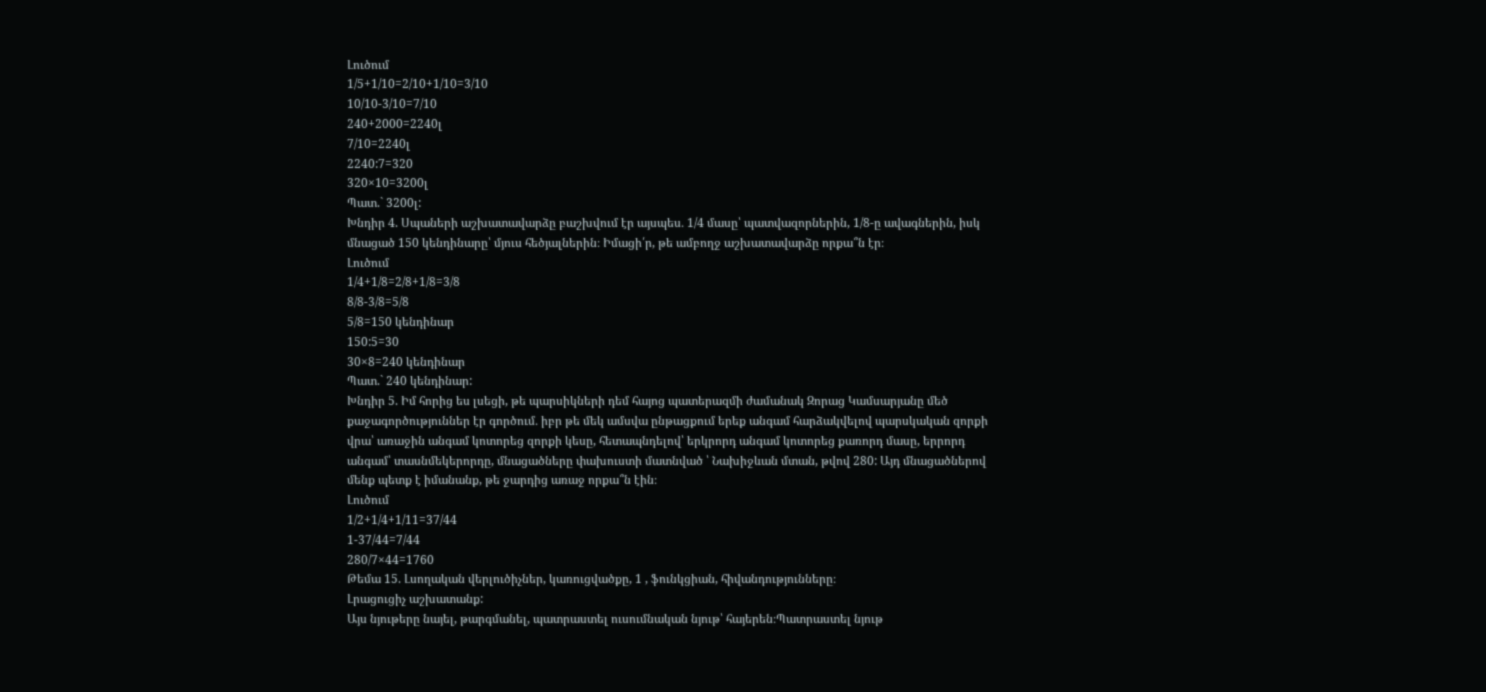Լուծում
1/5+1/10=2/10+1/10=3/10
10/10-3/10=7/10
240+2000=2240լ
7/10=2240լ
2240:7=320
320×10=3200լ
Պատ.` 3200լ:
Խնդիր 4. Սպաների աշխատավարձը բաշխվում էր այսպես․ 1/4 մասը՝ պատվազորներին, 1/8-ը ավագներին, իսկ մնացած 150 կենդինարը՝ մյուս հեծյալներին։ Իմացի՛ր, թե ամբողջ աշխատավարձը որքա՞ն էր։
Լուծում
1/4+1/8=2/8+1/8=3/8
8/8-3/8=5/8
5/8=150 կենդինար
150:5=30
30×8=240 կենդինար
Պատ.` 240 կենդինար:
Խնդիր 5. Իմ հորից ես լսեցի, թե պարսիկների դեմ հայոց պատերազմի ժամանակ Զորաց Կամսարյանը մեծ քաջագործություններ էր գործում․ իբր թե մեկ ամսվա ընթացքում երեք անգամ հարձակվելով պարսկական զորքի վրա՝ առաջին անգամ կոտորեց զորքի կեսը, հետապնդելով՝ երկրորդ անգամ կոտորեց քառորդ մասը, երրորդ անգամ՝ տասնմեկերորդը, մնացածները փախուստի մատնված ՝ Նախիջևան մտան, թվով 280: Այդ մնացածներով մենք պետք է իմանանք, թե ջարդից առաջ որքա՞ն էին։
Լուծում
1/2+1/4+1/11=37/44
1-37/44=7/44
280/7×44=1760
Թեմա 15. Լսողական վերլուծիչներ, կառուցվածքը, 1 , ֆունկցիան, հիվանդությունները։
Լրացուցիչ աշխատանք:
Այս նյութերը նայել, թարգմանել, պատրաստել ուսումնական նյութ՝ հայերեն։Պատրաստել նյութ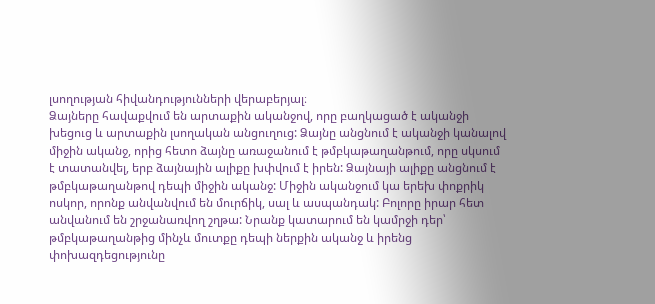լսողության հիվանդությունների վերաբերյալ։
Ձայները հավաքվում են արտաքին ականջով, որը բաղկացած է ականջի խեցուց և արտաքին լսողական անցուղուց: Ձայնը անցնում է ականջի կանալով միջին ականջ, որից հետո ձայնը առաջանում է թմբկաթաղանթում, որը սկսում է տատանվել, երբ ձայնային ալիքը խփվում է իրեն: Ձայնայի ալիքը անցնում է թմբկաթաղանթով դեպի միջին ականջ: Միջին ականջում կա երեխ փոքրիկ ոսկոր, որոնք անվանվում են մուրճիկ, սալ և ասպանդակ: Բոլորը իրար հետ անվանում են շրջանառվող շղթա: Նրանք կատարում են կամրջի դեր՝ թմբկաթաղանթից մինչև մուտքը դեպի ներքին ականջ և իրենց փոխազդեցությունը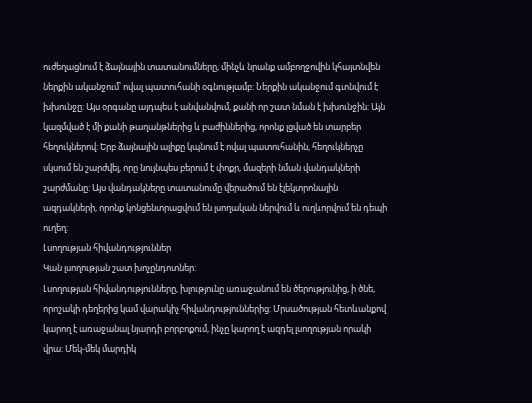ուժեղացնում է ձայնային տատանումները, մինչև նրանք ամբողջովին կհայտնվեն ներքին ականջում՝ ովալ պատուհանի օգնությամբ: Ներքին ականջում գտնվում է խխունջը: Այս օրգանը այդպես է անվանվում, քանի որ շատ նման է խխունջին: Այն կազմված է մի քանի թաղանթներից և բաժիններից, որոնք լցված են տարբեր հեղուկներով: Երբ ձայնային ալիքը կպնում է ովալ պատուհանին, հեղուկներչը սկսում են շարժվել, որը նույնպես բերում է փոքր, մազերի նման վանդակների շարժմանը: Այս վանդակները տատանումը վերածում են էլեկտրոնային ազդակների, որոնք կոնցենտրացվում են լսողական ներվում և ուղևորվում են դեպի ուղեղ:
Լսողության հիվանդություններ
Կան լսողության շատ խոչընդոտներ:
Լսողության հիվանդությունները, խլությունը առաջանում են ծերությունից, ի ծնե, որոշակի դեղերից կամ վարակիչ հիվանդություններից: Մրսածության հետևանքով կարող է առաջանալ նյարդի բորբոքում, ինչը կարող է ազդել լսողության որակի վրա: Մեկ-մեկ մարդիկ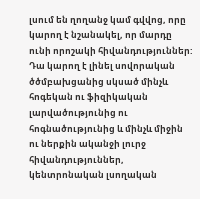լսում են ղողանջ կամ գվվոց, որը կարող է նշանակել, որ մարդը ունի որոշակի հիվանդություններ: Դա կարող է լինել սովորական ծծմբախցանից սկսած մինչև հոգեկան ու ֆիզիկական լարվածությունից ու հոգնածությունից և մինչև միջին ու ներքին ականջի լուրջ հիվանդություններ, կենտրոնական լսողական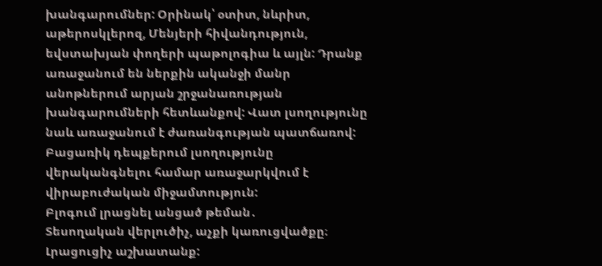խանգարումներ: Օրինակ՝ օտիտ, նևրիտ, աթերոսկլերոզ, Մենյերի հիվանդություն, եվստախյան փողերի պաթոլոգիա և այլն: Դրանք առաջանում են ներքին ականջի մանր անոթներում արյան շրջանառության խանգարումների հետևանքով: Վատ լսողությունը նաև առաջանում է ժառանգության պատճառով: Բացառիկ դեպքերում լսողությունը վերականգնելու համար առաջարկվում է վիրաբուժական միջամտություն:
Բլոգում լրացնել անցած թեման․
Տեսողական վերլուծիչ, աչքի կառուցվածքը։
Լրացուցիչ աշխատանք: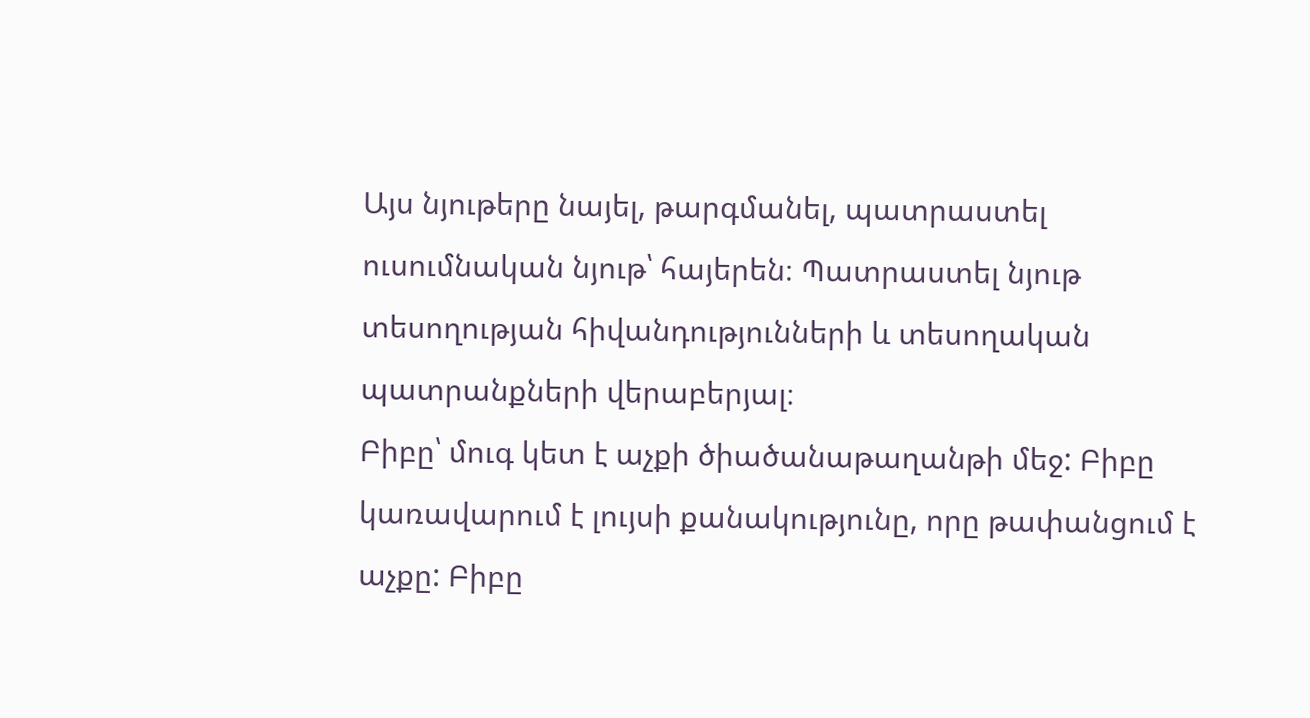Այս նյութերը նայել, թարգմանել, պատրաստել ուսումնական նյութ՝ հայերեն։ Պատրաստել նյութ տեսողության հիվանդությունների և տեսողական պատրանքների վերաբերյալ։
Բիբը՝ մուգ կետ է աչքի ծիածանաթաղանթի մեջ: Բիբը կառավարում է լույսի քանակությունը, որը թափանցում է աչքը: Բիբը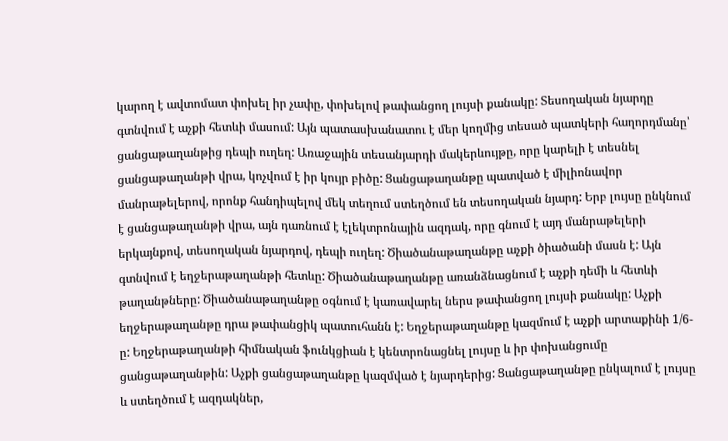կարող է ավտոմատ փոխել իր չափը, փոխելով թափանցող լույսի քանակը: Տեսողական նյարդը գտնվում է աչքի հետևի մասում: Այն պատասխանատու է մեր կողմից տեսած պատկերի հաղորդմանը՝ ցանցաթաղանթից դեպի ուղեղ: Առաջային տեսանյարդի մակերևույթը, որը կարելի է տեսնել ցանցաթաղանթի վրա, կոչվում է իր կույր բիծը: Ցանցաթաղանթը պատված է միլիոնավոր մանրաթելերով, որոնք հանդիպելով մեկ տեղում ստեղծում են տեսողական նյարդ: Երբ լույսը ընկնում է ցանցաթաղանթի վրա, այն դառնում է էլեկտրոնային ազդակ, որը գնում է այդ մանրաթելերի երկայնքով, տեսողական նյարդով, դեպի ուղեղ: Ծիածանաթաղանթը աչքի ծիածանի մասն է: Այն գտնվում է եղջերաթաղանթի հետևը: Ծիածանաթաղանթը առանձնացնում է աչքի դեմի և հետևի թաղանթները: Ծիածանաթաղանթը օգնում է կառավարել ներս թափանցող լույսի քանակը: Աչքի եղջերաթաղանթը դրա թափանցիկ պատուհանն է: Եղջերաթաղանթը կազմում է աչքի արտաքինի 1/6-ը: Եղջերաթաղանթի հիմնական ֆունկցիան է կենտրոնացնել լույսը և իր փոխանցումը ցանցաթաղանթին: Աչքի ցանցաթաղանթը կազմված է նյարդերից: Ցանցաթաղանթը ընկալում է լույսը և ստեղծում է ազդակներ,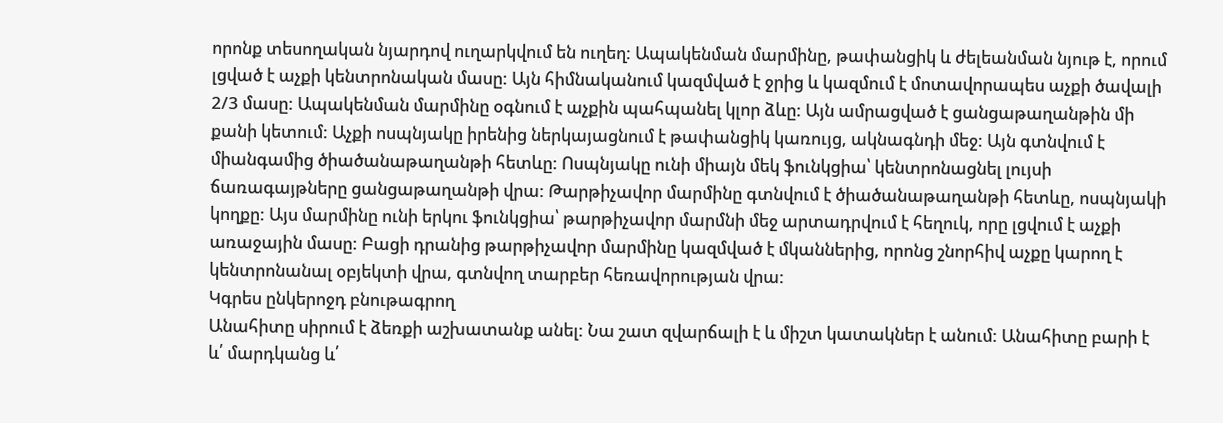որոնք տեսողական նյարդով ուղարկվում են ուղեղ: Ապակենման մարմինը, թափանցիկ և ժելեանման նյութ է, որում լցված է աչքի կենտրոնական մասը: Այն հիմնականում կազմված է ջրից և կազմում է մոտավորապես աչքի ծավալի 2/3 մասը: Ապակենման մարմինը օգնում է աչքին պահպանել կլոր ձևը: Այն ամրացված է ցանցաթաղանթին մի քանի կետում: Աչքի ոսպնյակը իրենից ներկայացնում է թափանցիկ կառույց, ակնագնդի մեջ: Այն գտնվում է միանգամից ծիածանաթաղանթի հետևը: Ոսպնյակը ունի միայն մեկ ֆունկցիա՝ կենտրոնացնել լույսի ճառագայթները ցանցաթաղանթի վրա: Թարթիչավոր մարմինը գտնվում է ծիածանաթաղանթի հետևը, ոսպնյակի կողքը: Այս մարմինը ունի երկու ֆունկցիա՝ թարթիչավոր մարմնի մեջ արտադրվում է հեղուկ, որը լցվում է աչքի առաջային մասը: Բացի դրանից թարթիչավոր մարմինը կազմված է մկաններից, որոնց շնորհիվ աչքը կարող է կենտրոնանալ օբյեկտի վրա, գտնվող տարբեր հեռավորության վրա:
Կգրես ընկերոջդ բնութագրող
Անահիտը սիրում է ձեռքի աշխատանք անել: Նա շատ զվարճալի է և միշտ կատակներ է անում: Անահիտը բարի է և՛ մարդկանց և՛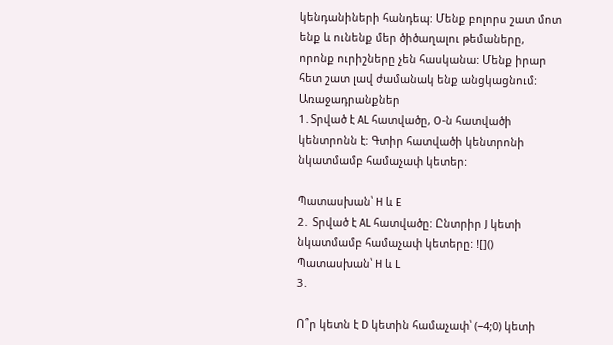կենդանիների հանդեպ: Մենք բոլորս շատ մոտ ենք և ունենք մեր ծիծաղալու թեմաները, որոնք ուրիշները չեն հասկանա: Մենք իրար հետ շատ լավ ժամանակ ենք անցկացնում:
Առաջադրանքներ
1․Տրված է AL հատվածը, O-ն հատվածի կենտրոնն է: Գտիր հատվածի կենտրոնի նկատմամբ համաչափ կետեր:

Պատասխան՝ H և E
2․ Տրված է AL հատվածը: Ընտրիր J կետի նկատմամբ համաչափ կետերը: ![]()
Պատասխան՝ H և L
3․

Ո՞ր կետն է D կետին համաչափ՝ (−4;0) կետի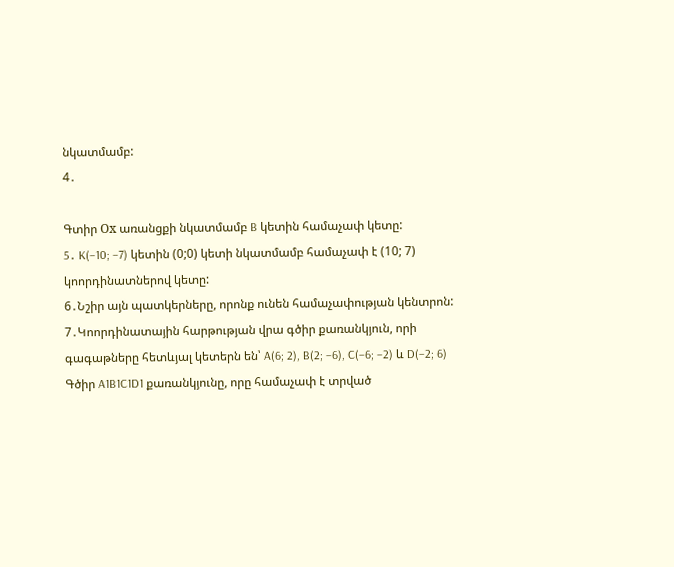նկատմամբ:
4․

Գտիր Оx առանցքի նկատմամբ B կետին համաչափ կետը:
5․ K(−10; −7) կետին (0;0) կետի նկատմամբ համաչափ է (10; 7) կոորդինատներով կետը:
6․Նշիր այն պատկերները, որոնք ունեն համաչափության կենտրոն:
7․Կոորդինատային հարթության վրա գծիր քառանկյուն, որի գագաթները հետևյալ կետերն են՝ A(6; 2), B(2; −6), C(−6; −2) և D(−2; 6)
Գծիր A1B1C1D1 քառանկյունը, որը համաչափ է տրված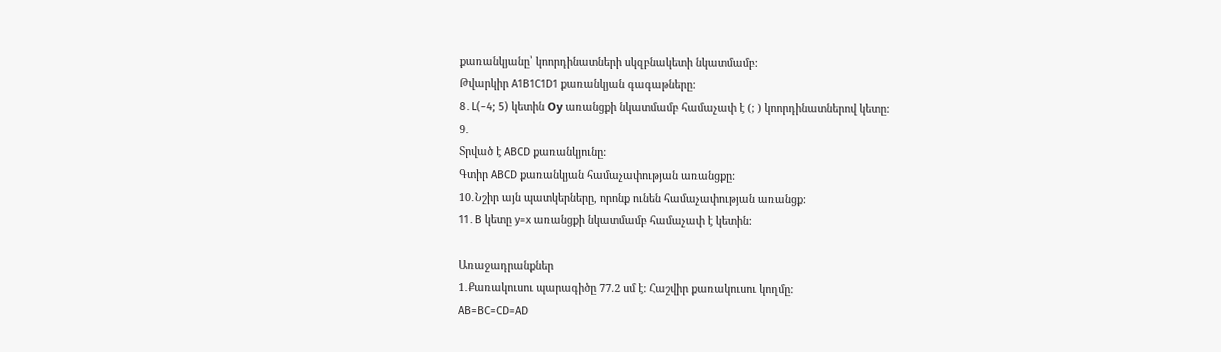քառանկյանը՝ կոորդինատների սկզբնակետի նկատմամբ:
Թվարկիր A1B1C1D1 քառանկյան գագաթները:
8․L(−4; 5) կետին Оy առանցքի նկատմամբ համաչափ է (; ) կոորդինատներով կետը:
9․
Տրված է ABCD քառանկյունը:
Գտիր ABCD քառանկյան համաչափության առանցքը:
10․Նշիր այն պատկերները, որոնք ունեն համաչափության առանցք:
11․B կետը y=x առանցքի նկատմամբ համաչափ է կետին:

Առաջադրանքներ
1․Քառակուսու պարագիծը 77.2 սմ է: Հաշվիր քառակուսու կողմը:
AB=BC=CD=AD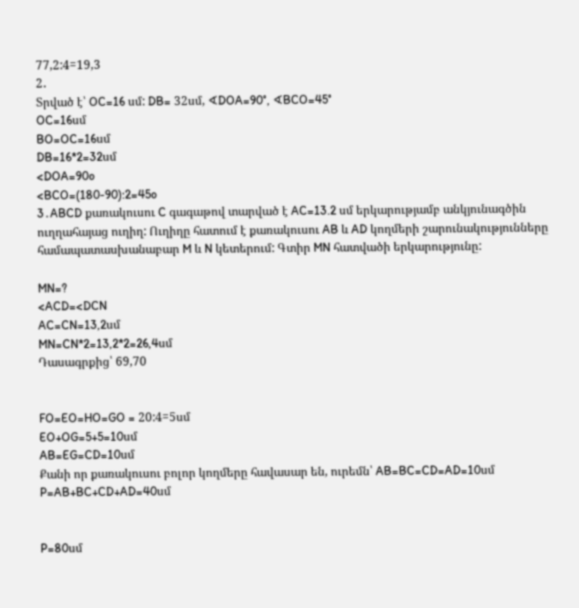77,2:4=19,3
2․
Տրված է՝ OC=16 սմ: DB= 32սմ, ∢DOA=90°, ∢BCO=45°
OC=16սմ
BO=OC=16սմ
DB=16*2=32սմ
<DOA=90o
<BCO=(180-90):2=45o
3․ABCD քառակուսու C գագաթով տարված է AC=13.2 սմ երկարությամբ անկյունագծին ուղղահայաց ուղիղ: Ուղիղը հատում է քառակուսու AB և AD կողմերի շարունակությունները համապատասխանաբար M և N կետերում: Գտիր MN հատվածի երկարությունը:

MN=?
<ACD=<DCN
AC=CN=13,2սմ
MN=CN*2=13,2*2=26,4սմ
Դասագրքից՝ 69,70


FO=EO=HO=GO = 20:4=5սմ
EO+OG=5+5=10սմ
AB=EG=CD=10սմ
Քանի որ քառակուսու բոլոր կողմերը հավասար են, ուրեմն՝ AB=BC=CD=AD=10սմ
P=AB+BC+CD+AD=40սմ


P=80սմ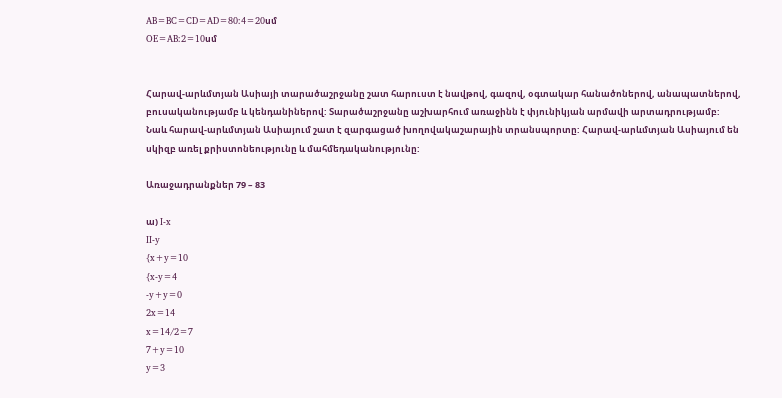AB=BC=CD=AD=80:4=20սմ
OE=AB:2=10սմ


Հարավ-արևմտյան Ասիայի տարածաշրջանը շատ հարուստ է նավթով, գազով, օգտակար հանածոներով, անապատներով, բուսականությամբ և կենդանիներով: Տարածաշրջանը աշխարհում առաջինն է փյունիկյան արմավի արտադրությամբ: Նաև հարավ-արևմտյան Ասիայում շատ է զարգացած խողովակաշարային տրանսպորտը: Հարավ-արևմտյան Ասիայում են սկիզբ առել քրիստոնեությունը և մահմեդականությունը:

Առաջադրանքներ 79 – 83

ա) I-x
II-y
{x+y=10
{x-y=4
-y+y=0
2x=14
x=14/2=7
7+y=10
y=3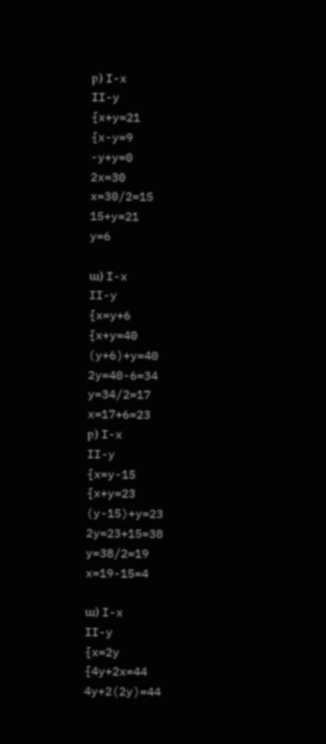բ) I-x
II-y
{x+y=21
{x-y=9
-y+y=0
2x=30
x=30/2=15
15+y=21
y=6

ա) I-x
II-y
{x=y+6
{x+y=40
(y+6)+y=40
2y=40-6=34
y=34/2=17
x=17+6=23
բ) I-x
II-y
{x=y-15
{x+y=23
(y-15)+y=23
2y=23+15=38
y=38/2=19
x=19-15=4

ա) I-x
II-y
{x=2y
{4y+2x=44
4y+2(2y)=44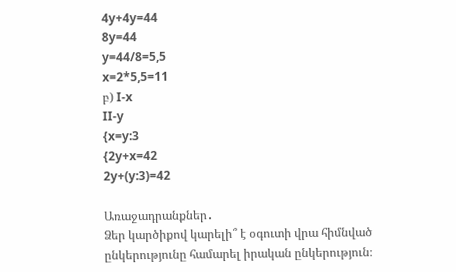4y+4y=44
8y=44
y=44/8=5,5
x=2*5,5=11
բ) I-x
II-y
{x=y:3
{2y+x=42
2y+(y:3)=42

Առաջադրանքներ․
Ձեր կարծիքով կարելի՞ է օգուտի վրա հիմնված ընկերությունը համարել իրական ընկերություն։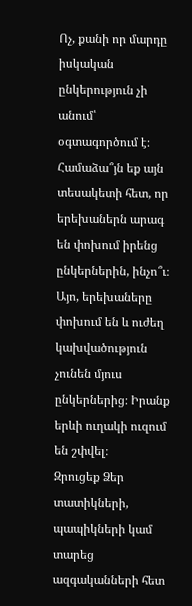Ոչ, քանի որ մարդը իսկական ընկերություն չի անում՝ օգտագործում է։
Համաձա՞յն եք այն տեսակետի հետ, որ երեխաներն արագ են փոխում իրենց ընկերներին, ինչո՞ւ։
Այո, երեխաները փոխում են և ուժեղ կախվածություն չունեն մյուս ընկերներից։ Իրանք երևի ուղակի ուզում են շփվել։
Զրուցեք Ձեր տատիկների, պապիկների կամ տարեց ազգականների հետ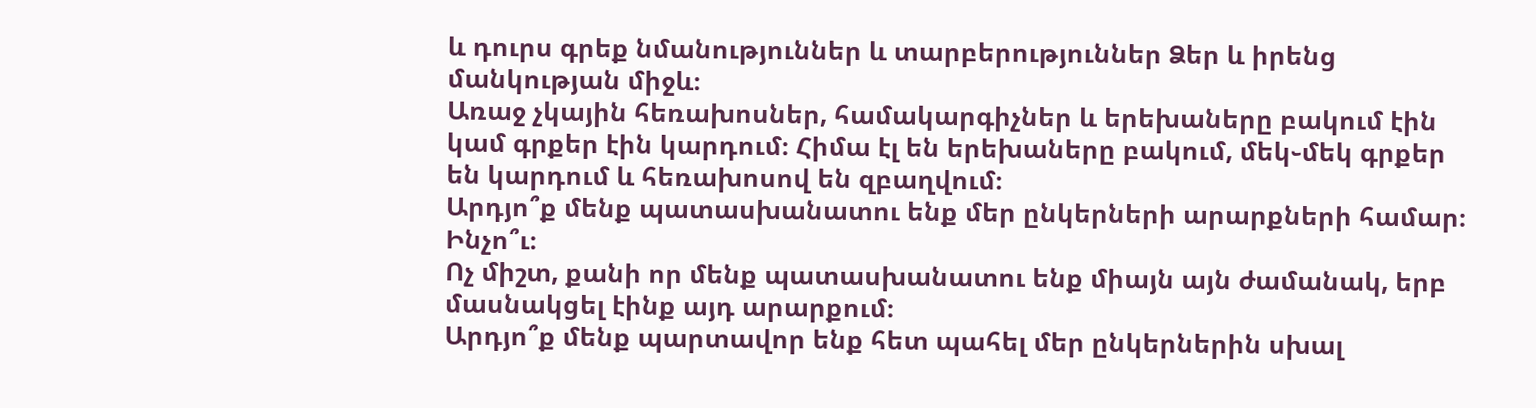և դուրս գրեք նմանություններ և տարբերություններ Ձեր և իրենց մանկության միջև։
Առաջ չկային հեռախոսներ, համակարգիչներ և երեխաները բակում էին կամ գրքեր էին կարդում։ Հիմա էլ են երեխաները բակում, մեկ֊մեկ գրքեր են կարդում և հեռախոսով են զբաղվում։
Արդյո՞ք մենք պատասխանատու ենք մեր ընկերների արարքների համար։ Ինչո՞ւ։
Ոչ միշտ, քանի որ մենք պատասխանատու ենք միայն այն ժամանակ, երբ մասնակցել էինք այդ արարքում։
Արդյո՞ք մենք պարտավոր ենք հետ պահել մեր ընկերներին սխալ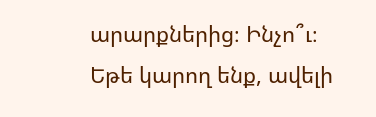արարքներից։ Ինչո՞ւ։
Եթե կարող ենք, ավելի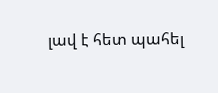լավ է հետ պահել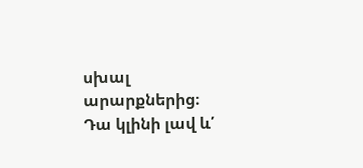սխալ արարքներից։ Դա կլինի լավ և՛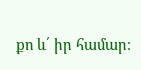քո և՛ իր համար։